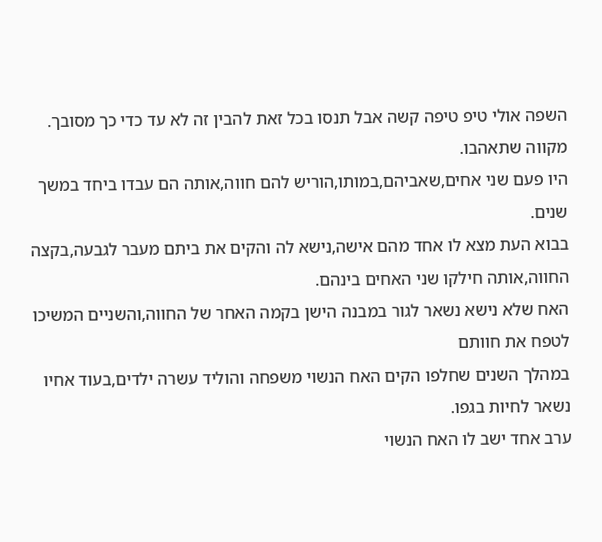השפה אולי טיפ טיפה קשה אבל תנסו בכל זאת להבין זה לא עד כדי כך מסובך.
מקווה שתאהבו.
היו פעם שני אחים,שאביהם,במותו,הוריש להם חווה,אותה הם עבדו ביחד במשך שנים.
בבוא העת מצא לו אחד מהם אישה,נישא לה והקים את ביתם מעבר לגבעה,בקצה החווה,אותה חילקו שני האחים בינהם.
האח שלא נישא נשאר לגור במבנה הישן בקמה האחר של החווה,והשניים המשיכו לטפח את חוותם
במהלך השנים שחלפו הקים האח הנשוי משפחה והוליד עשרה ילדים,בעוד אחיו נשאר לחיות בגפו.
ערב אחד ישב לו האח הנשוי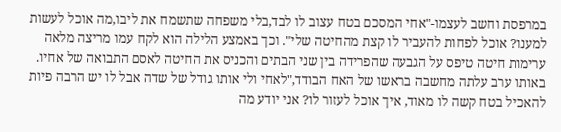במרפסת וחשב לעצמו-"אחי המסכם בטח עצוב לו לבד,בלי משפחה שתשמח את ליבו,מה אוכל לעשות למענו? אוכל לפחות להעביר לו קצת מהחיטה שלי". וכך באמצע הלילה הוא לקח עמו מריצה מלאה ערימות חיטה טיפס על הגבעה שהפרידה בין שני הבתים והכניס את החיטה לאסם התבואה של אחיו.
באותו ערב עלתה מחשבה בראשו של האח הבודד,"לאחי ולי אותו גודל של שדה אבל לו יש הרבה פיות להאכיל בטח קשה לו מאוד, איך אוכל לעזור לו? אני יודע מה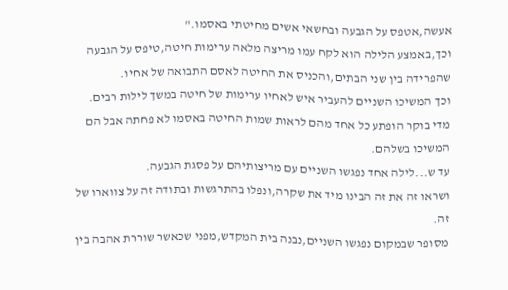אעשה,אטפס על הגבעה ובחשאי אשים מחיטתי באסמו."
וכך,באמצע הלילה הוא לקח עמו מריצה מלאה ערימות חיטה,טיפס על הגבעה שהפרידה בין שני הבתים,והכניס את החיטה לאסם התבואה של אחיו.
וכך המשיכו השניים להעביר איש לאחיו ערימות של חיטה במשך לילות רבים. מדי בוקר הופתע כל אחד מהם לראות שמות החיטה באסמו לא פחתה אבל הם המשיכו בשלהם.
עד ש...לילה אחד נפגשו השניים עם מריצותיהם על פסגת הגבעה.
ושראו זה את זה הבינו מיד את שקרה,ונפלו בהתרגשות ובתודה זה על צווארו של זה.
מסופר שבמקום נפגשו השניים,נבנה בית המקדש,מפני שכאשר שוררת אהבה בין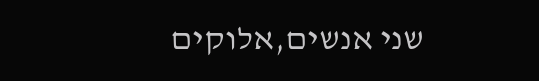שני אנשים,אלוקים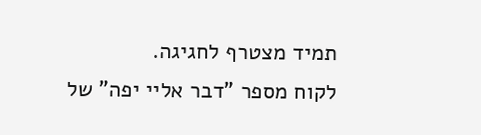תמיד מצטרף לחגיגה.
לקוח מספר "דבר אליי יפה" של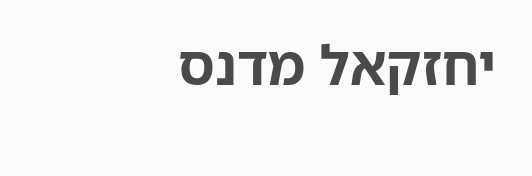יחזקאל מדנס